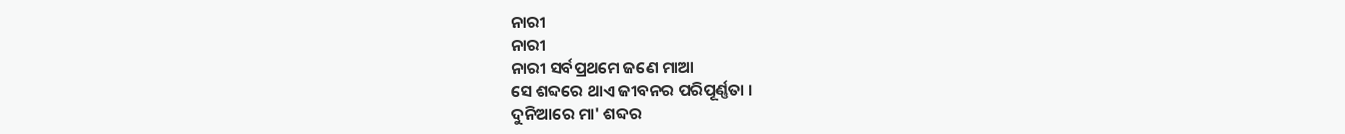ନାରୀ
ନାରୀ
ନାରୀ ସର୍ବପ୍ରଥମେ ଜଣେ ମାଆ
ସେ ଶବ୍ଦରେ ଥାଏ ଜୀବନର ପରିପୂର୍ଣ୍ଣତା ।
ଦୁନିଆରେ ମା' ଶବ୍ଦର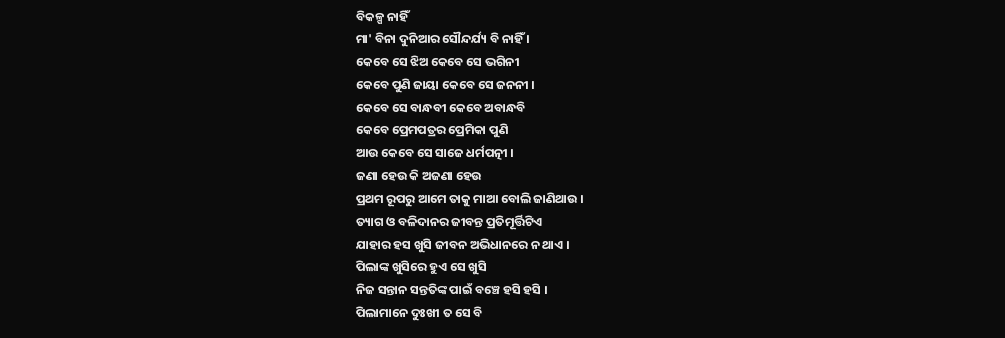ବିକଳ୍ପ ନାହିଁ
ମା' ବିନା ଦୁନିଆର ସୌନ୍ଦର୍ଯ୍ୟ ବି ନାହିଁ ।
କେବେ ସେ ଝିଅ କେବେ ସେ ଭଗିନୀ
କେବେ ପୁଣି ଜାୟା କେବେ ସେ ଜନନୀ ।
କେବେ ସେ ବାନ୍ଧବୀ କେବେ ଅବାନ୍ଧବି
କେବେ ପ୍ରେମପତ୍ରର ପ୍ରେମିକା ପୁଣି
ଆଉ କେବେ ସେ ସାଜେ ଧର୍ମପତ୍ନୀ ।
ଜଣା ହେଉ କି ଅଜଣା ହେଉ
ପ୍ରଥମ ରୂପରୁ ଆମେ ତାକୁ ମାଆ ବୋଲି ଜାଣିଥାଉ ।
ତ୍ୟାଗ ଓ ବଳିଦାନର ଜୀବନ୍ତ ପ୍ରତିମୂର୍ତ୍ତିଟିଏ
ଯାହାର ହସ ଖୁସି ଜୀବନ ଅଭିଧାନରେ ନ ଥାଏ ।
ପିଲାଙ୍କ ଖୁସିରେ ହୁଏ ସେ ଖୁସି
ନିଜ ସନ୍ତାନ ସନ୍ତତିଙ୍କ ପାଇଁ ବଞ୍ଚେ ହସି ହସି ।
ପିଲାମାନେ ଦୁଃଖୀ ତ ସେ ବି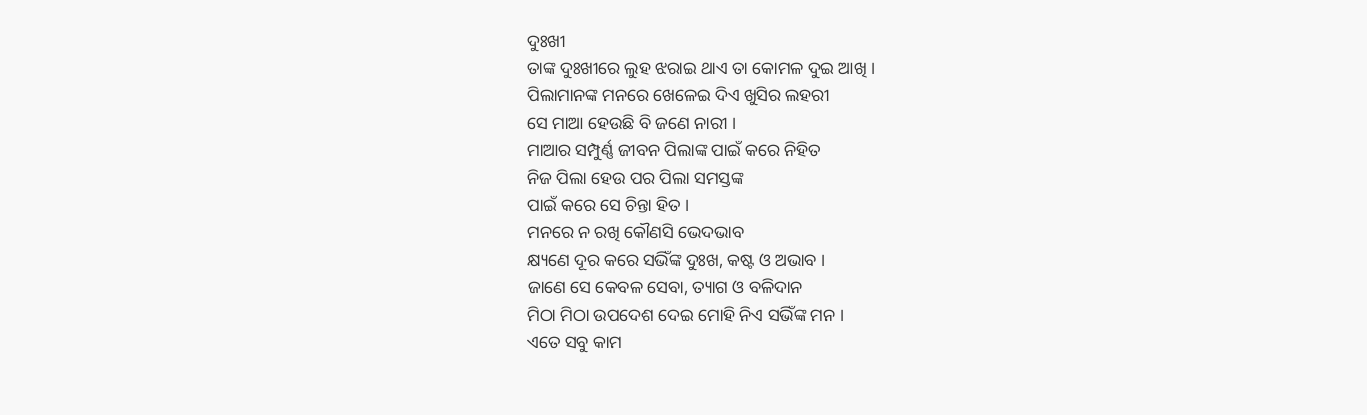ଦୁଃଖୀ
ତାଙ୍କ ଦୁଃଖୀରେ ଲୁହ ଝରାଇ ଥାଏ ତା କୋମଳ ଦୁଇ ଆଖି ।
ପିଲାମାନଙ୍କ ମନରେ ଖେଳେଇ ଦିଏ ଖୁସିର ଲହରୀ
ସେ ମାଆ ହେଉଛି ବି ଜଣେ ନାରୀ ।
ମାଆର ସମ୍ପୁର୍ଣ୍ଣ ଜୀବନ ପିଲାଙ୍କ ପାଇଁ କରେ ନିହିତ
ନିଜ ପିଲା ହେଉ ପର ପିଲା ସମସ୍ତଙ୍କ
ପାଇଁ କରେ ସେ ଚିନ୍ତା ହିତ ।
ମନରେ ନ ରଖି କୌଣସି ଭେଦଭାବ
କ୍ଷ୍ୟଣେ ଦୂର କରେ ସଭିଁଙ୍କ ଦୁଃଖ, କଷ୍ଟ ଓ ଅଭାବ ।
ଜାଣେ ସେ କେବଳ ସେବା, ତ୍ୟାଗ ଓ ବଳିଦାନ
ମିଠା ମିଠା ଉପଦେଶ ଦେଇ ମୋହି ନିଏ ସଭିଁଙ୍କ ମନ ।
ଏତେ ସବୁ କାମ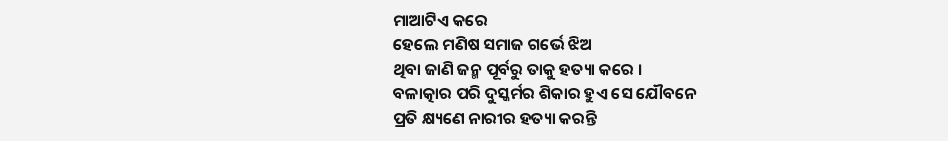ମାଆଟିଏ କରେ
ହେଲେ ମଣିଷ ସମାଜ ଗର୍ଭେ ଝିଅ
ଥିବା ଜାଣି ଜନ୍ମ ପୂର୍ବରୁ ତାକୁ ହତ୍ୟା କରେ ।
ବଳାତ୍କାର ପରି ଦୁସ୍କର୍ମର ଶିକାର ହୁଏ ସେ ଯୌବନେ
ପ୍ରତି କ୍ଷ୍ୟଣେ ନାରୀର ହତ୍ୟା କରନ୍ତି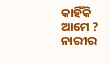କାହିଁକି ଆମେ ?
ନାରୀର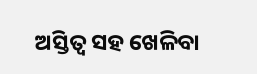ଅସ୍ତିତ୍ୱ ସହ ଖେଳିବା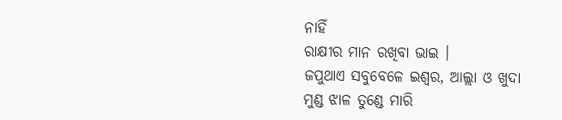ନାହିଁ
ରାକ୍ଷୀର ମାନ ରଖିବା ଭାଇ ।
ଜପୁଥାଏ ସବୁବେଳେ ଇଶ୍ଵର, ଆଲ୍ଲା ଓ ଖୁଦା
ମୁଣ୍ଡ ଝାଳ ତୁଣ୍ଡେ ମାରି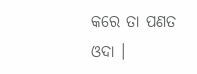କରେ ତା ପଣତ ଓଦା ।